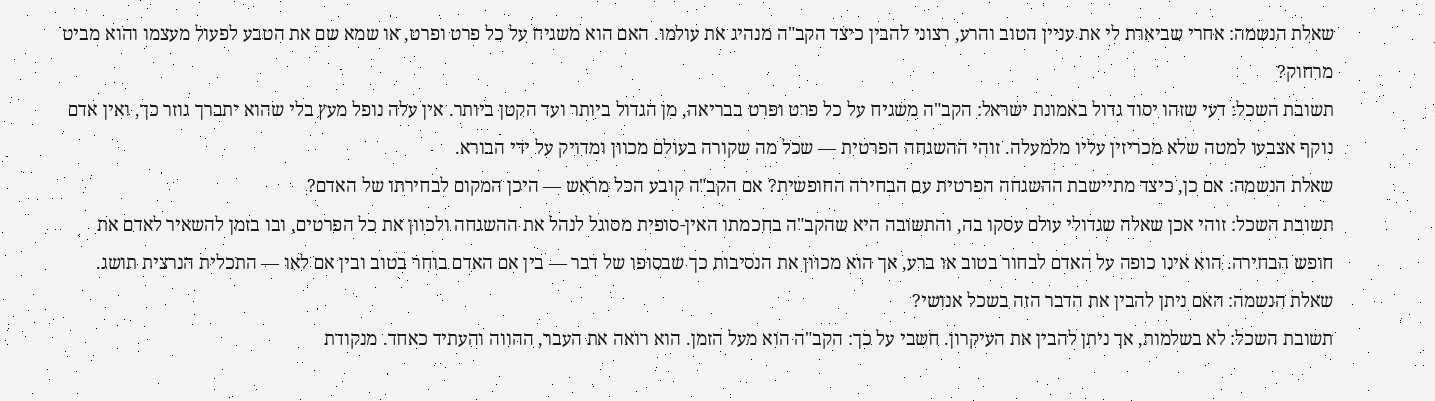שאלת הנשמה: אחרי שביארת לי את עניין הטוב והרע, רצוני להבין כיצד הקב"ה מנהיג את עולמו. האם הוא משגיח על כל פרט ופרט, או שמא שם את הטבע לפעול מעצמו והוא מביט מרחוק?
תשובת השכל: דעי שזהו יסוד גדול באמונת ישראל: הקב"ה משגיח על כל פרט ופרט בבריאה, מן הגדול ביותר ועד הקטן ביותר. אין עלה נופל מעץ בלי שהוא יתברך גוזר כך, ואין אדם נוקף אצבעו למטה שלא מכריזין עליו מלמעלה. זוהי ההשגחה הפרטית — שכל מה שקורה בעולם מכוון ומדויק על ידי הבורא.
שאלת הנשמה: אם כן, כיצד מתיישבת ההשגחה הפרטית עם הבחירה החופשית? אם הקב"ה קובע הכל מראש — היכן המקום לבחירתו של האדם?
תשובת השכל: זוהי אכן שאלה שגדולי עולם עסקו בה, והתשובה היא שהקב"ה בחכמתו האין-סופית מסוגל לנהל את ההשגחה ולכוון את כל הפרטים, ובו בזמן להשאיר לאדם את חופש הבחירה. הוא אינו כופה על האדם לבחור בטוב או ברע, אך הוא מכוון את הנסיבות כך שבסופו של דבר — בין אם האדם בוחר בטוב ובין אם לאו — התכלית הנרצית תושג.
שאלת הנשמה: האם ניתן להבין את הדבר הזה בשכל אנושי?
תשובת השכל: לא בשלמות, אך ניתן להבין את העיקרון. חשבי על כך: הקב"ה הוא מעל הזמן. הוא רואה את העבר, ההווה והעתיד כאחד. מנקודת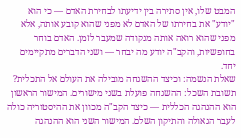המבט שלו, אין סתירה בין ידיעתו לבחירת האדם — כי הוא "יודע" את בחירתו של האדם לא מפני שהוא קובע אותה, אלא מפני שהוא רואה אותה מנקודה שמעבר לזמן. האדם בוחר בחופשיות, והקב"ה יודע מה יבחר — ושני הדברים מתקיימים יחד.
שאלת הנשמה: וכיצד ההשגחה מובילה את העולם אל התכלית?
תשובת השכל: ההשגחה פועלת בשני מישורים. המישור הראשון הוא ההנהגה הכללית — כיצד הקב"ה מכוון את ההיסטוריה כולה לעבר הגאולה והתיקון השלם. המישור השני הוא ההנהגה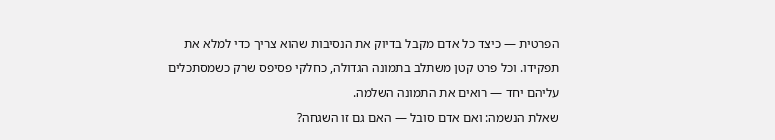הפרטית — כיצד כל אדם מקבל בדיוק את הנסיבות שהוא צריך כדי למלא את תפקידו. וכל פרט קטן משתלב בתמונה הגדולה, כחלקי פסיפס שרק כשמסתכלים עליהם יחד — רואים את התמונה השלמה.
שאלת הנשמה: ואם אדם סובל — האם גם זו השגחה?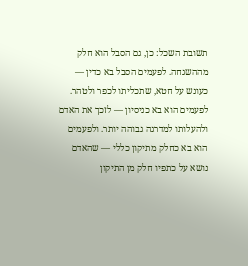תשובת השכל: כן, גם הסבל הוא חלק מההשגחה. לפעמים הסבל בא כדין — כעונש על חטא, שתכליתו לכפר ולטהר. לפעמים הוא בא כניסיון — לזכך את האדם ולהעלותו למדרגה גבוהה יותר. ולפעמים הוא בא כחלק מתיקון כללי — שהאדם נושא על כתפיו חלק מן התיקון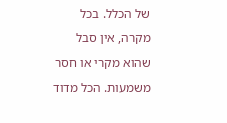של הכלל. בכל מקרה, אין סבל שהוא מקרי או חסר משמעות. הכל מדוד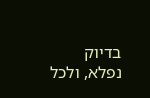בדיוק נפלא, ולכל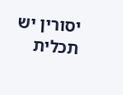יסורין יש תכלית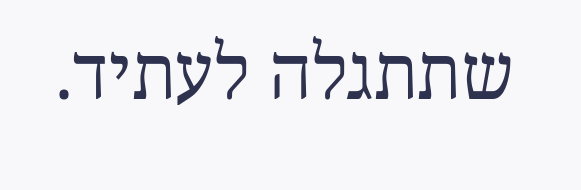שתתגלה לעתיד.